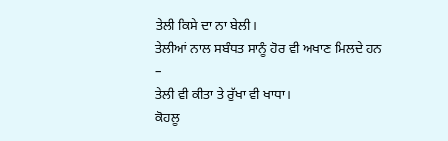ਤੇਲੀ ਕਿਸੇ ਦਾ ਨਾ ਬੇਲੀ।
ਤੇਲੀਆਂ ਨਾਲ ਸਬੰਧਤ ਸਾਨੂੰ ਹੋਰ ਵੀ ਅਖਾਣ ਮਿਲਦੇ ਹਨ –
ਤੇਲੀ ਵੀ ਕੀਤਾ ਤੇ ਰੁੱਖਾ ਵੀ ਖਾਧਾ।
ਕੋਹਲੂ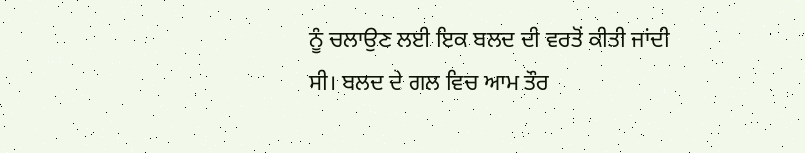ਨੂੰ ਚਲਾਉਣ ਲਈ ਇਕ ਬਲਦ ਦੀ ਵਰਤੋਂ ਕੀਤੀ ਜਾਂਦੀ ਸੀ। ਬਲਦ ਦੇ ਗਲ ਵਿਚ ਆਮ ਤੌਰ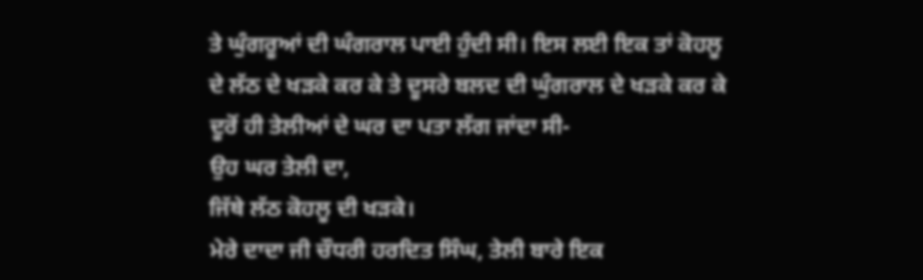ਤੇ ਘੁੰਗਰੂਆਂ ਦੀ ਘੰਗਰਾਲ ਪਾਈ ਹੁੰਦੀ ਸੀ। ਇਸ ਲਈ ਇਕ ਤਾਂ ਕੋਹਲੂ ਦੇ ਲੱਠ ਦੇ ਖੜਕੇ ਕਰ ਕੇ ਤੇ ਦੂਸਰੇ ਬਲਦ ਦੀ ਘੁੰਗਰਾਲ ਦੇ ਖੜਕੇ ਕਰ ਕੇ ਦੂਰੋਂ ਹੀ ਤੇਲੀਆਂ ਦੇ ਘਰ ਦਾ ਪਤਾ ਲੱਗ ਜਾਂਦਾ ਸੀ-
ਉਹ ਘਰ ਤੇਲੀ ਦਾ,
ਜਿੱਥੇ ਲੱਠ ਕੋਹਲੂ ਦੀ ਖੜਕੇ।
ਮੇਰੇ ਦਾਦਾ ਜੀ ਚੌਧਰੀ ਹਰਦਿਤ ਸਿੰਘ, ਤੇਲੀ ਬਾਰੇ ਇਕ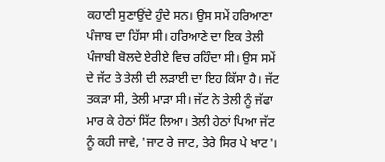ਕਹਾਣੀ ਸੁਣਾਉਂਦੇ ਹੁੰਦੇ ਸਨ। ਉਸ ਸਮੇਂ ਹਰਿਆਣਾ ਪੰਜਾਬ ਦਾ ਹਿੱਸਾ ਸੀ। ਹਰਿਆਣੇ ਦਾ ਇਕ ਤੇਲੀ ਪੰਜਾਬੀ ਬੋਲਦੇ ਏਰੀਏ ਵਿਚ ਰਹਿੰਦਾ ਸੀ। ਉਸ ਸਮੇਂ ਦੇ ਜੱਟ ਤੇ ਤੇਲੀ ਦੀ ਲੜਾਈ ਦਾ ਇਹ ਕਿੱਸਾ ਹੈ। ਜੱਟ ਤਕੜਾ ਸੀ, ਤੇਲੀ ਮਾੜਾ ਸੀ। ਜੱਟ ਨੇ ਤੇਲੀ ਨੂੰ ਜੱਫਾ ਮਾਰ ਕੇ ਹੇਠਾਂ ਸਿੱਟ ਲਿਆ। ਤੇਲੀ ਹੇਠਾਂ ਪਿਆ ਜੱਟ ਨੂੰ ਕਹੀ ਜਾਵੇ, 'ਜਾਟ ਰੇ ਜਾਟ, ਤੇਰੇ ਸਿਰ ਪੇ ਖਾਟ'।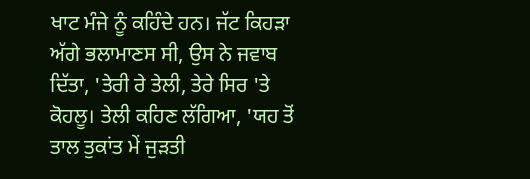ਖਾਟ ਮੰਜੇ ਨੂੰ ਕਹਿੰਦੇ ਹਨ। ਜੱਟ ਕਿਹੜਾ ਅੱਗੇ ਭਲਾਮਾਣਸ ਸੀ, ਉਸ ਨੇ ਜਵਾਬ ਦਿੱਤਾ, 'ਤੇਰੀ ਰੇ ਤੇਲੀ, ਤੇਰੇ ਸਿਰ 'ਤੇ ਕੋਹਲੂ। ਤੇਲੀ ਕਹਿਣ ਲੱਗਿਆ, 'ਯਹ ਤੋਂ ਤਾਲ ਤੁਕਾਂਤ ਮੇਂ ਜੁੜਤੀ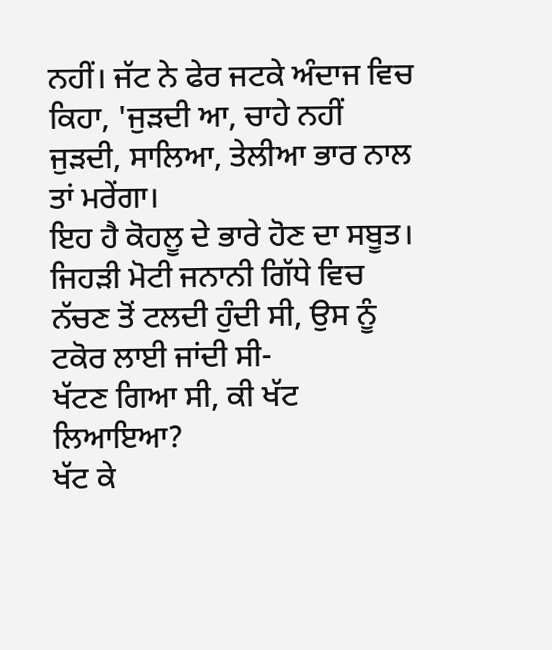ਨਹੀਂ। ਜੱਟ ਨੇ ਫੇਰ ਜਟਕੇ ਅੰਦਾਜ ਵਿਚ ਕਿਹਾ, 'ਜੁੜਦੀ ਆ, ਚਾਹੇ ਨਹੀਂ ਜੁੜਦੀ, ਸਾਲਿਆ, ਤੇਲੀਆ ਭਾਰ ਨਾਲ ਤਾਂ ਮਰੇਂਗਾ।
ਇਹ ਹੈ ਕੋਹਲੂ ਦੇ ਭਾਰੇ ਹੋਣ ਦਾ ਸਬੂਤ।
ਜਿਹੜੀ ਮੋਟੀ ਜਨਾਨੀ ਗਿੱਧੇ ਵਿਚ ਨੱਚਣ ਤੋਂ ਟਲਦੀ ਹੁੰਦੀ ਸੀ, ਉਸ ਨੂੰ ਟਕੋਰ ਲਾਈ ਜਾਂਦੀ ਸੀ-
ਖੱਟਣ ਗਿਆ ਸੀ, ਕੀ ਖੱਟ ਲਿਆਇਆ?
ਖੱਟ ਕੇ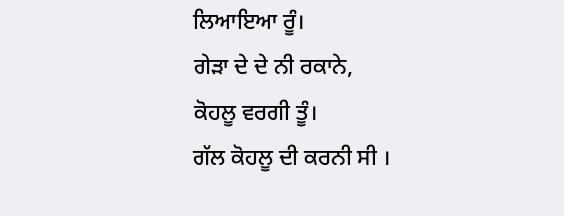ਲਿਆਇਆ ਰੂੰ।
ਗੇੜਾ ਦੇ ਦੇ ਨੀ ਰਕਾਨੇ,
ਕੋਹਲੂ ਵਰਗੀ ਤੂੰ।
ਗੱਲ ਕੋਹਲੂ ਦੀ ਕਰਨੀ ਸੀ ।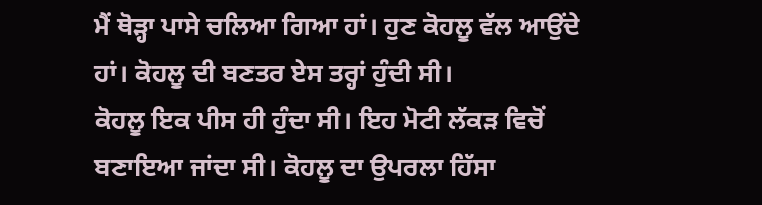ਮੈਂ ਥੋੜ੍ਹਾ ਪਾਸੇ ਚਲਿਆ ਗਿਆ ਹਾਂ। ਹੁਣ ਕੋਹਲੂ ਵੱਲ ਆਉਂਦੇ ਹਾਂ। ਕੋਹਲੂ ਦੀ ਬਣਤਰ ਏਸ ਤਰ੍ਹਾਂ ਹੁੰਦੀ ਸੀ।
ਕੋਹਲੂ ਇਕ ਪੀਸ ਹੀ ਹੁੰਦਾ ਸੀ। ਇਹ ਮੋਟੀ ਲੱਕੜ ਵਿਚੋਂ ਬਣਾਇਆ ਜਾਂਦਾ ਸੀ। ਕੋਹਲੂ ਦਾ ਉਪਰਲਾ ਹਿੱਸਾ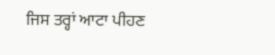ਜਿਸ ਤਰ੍ਹਾਂ ਆਟਾ ਪੀਹਣ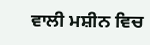ਵਾਲੀ ਮਸ਼ੀਨ ਵਿਚ